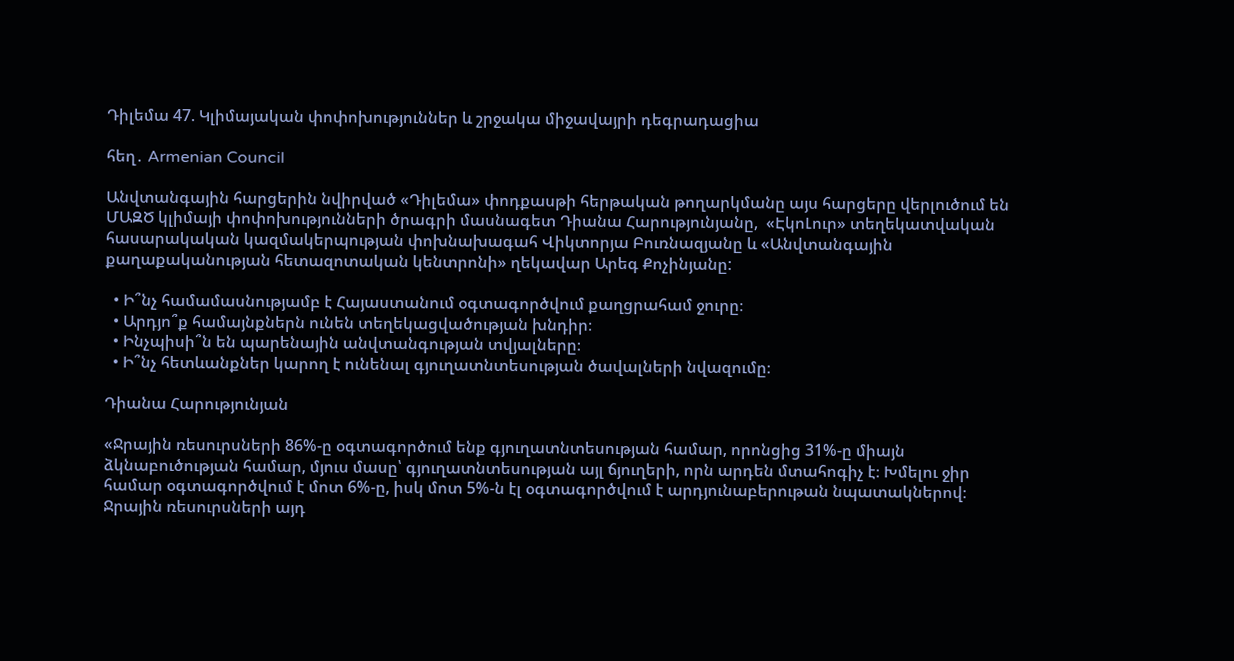Դիլեմա 47. Կլիմայական փոփոխություններ և շրջակա միջավայրի դեգրադացիա

հեղ․ Armenian Council

Անվտանգային հարցերին նվիրված «Դիլեմա» փոդքասթի հերթական թողարկմանը այս հարցերը վերլուծում են ՄԱԶԾ կլիմայի փոփոխությունների ծրագրի մասնագետ Դիանա Հարությունյանը,  «ԷկոԼուր» տեղեկատվական հասարակական կազմակերպության փոխնախագահ Վիկտորյա Բուռնազյանը և «Անվտանգային քաղաքականության հետազոտական կենտրոնի» ղեկավար Արեգ Քոչինյանը:

  • Ի՞նչ համամասնությամբ է Հայաստանում օգտագործվում քաղցրահամ ջուրը։
  • Արդյո՞ք համայնքներն ունեն տեղեկացվածության խնդիր։
  • Ինչպիսի՞ն են պարենային անվտանգության տվյալները։
  • Ի՞նչ հետևանքներ կարող է ունենալ գյուղատնտեսության ծավալների նվազումը։

Դիանա Հարությունյան

«Ջրային ռեսուրսների 86%-ը օգտագործում ենք գյուղատնտեսության համար, որոնցից 31%-ը միայն ձկնաբուծության համար, մյուս մասը՝ գյուղատնտեսության այլ ճյուղերի, որն արդեն մտահոգիչ է։ Խմելու ջիր համար օգտագործվում է մոտ 6%-ը, իսկ մոտ 5%-ն էլ օգտագործվում է արդյունաբերութան նպատակներով։ Ջրային ռեսուրսների այդ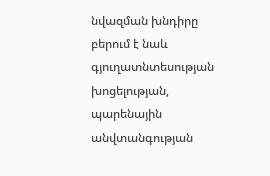նվազման խնդիրը բերում է նաև գյուղատնտեսության խոցելության, պարենային անվտանգության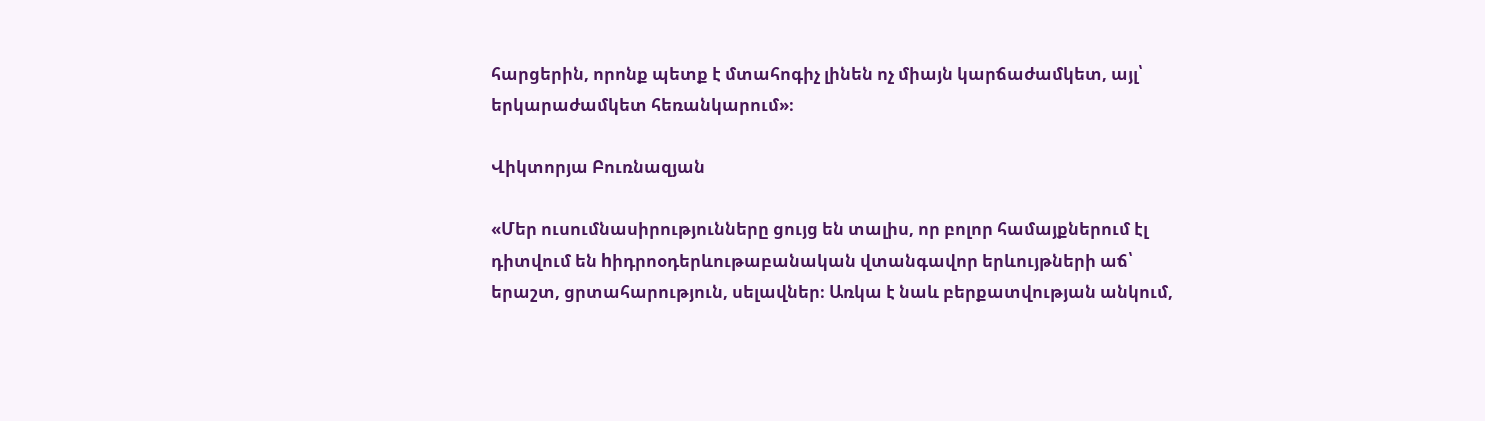հարցերին, որոնք պետք է մտահոգիչ լինեն ոչ միայն կարճաժամկետ, այլ՝ երկարաժամկետ հեռանկարում»։

Վիկտորյա Բուռնազյան

«Մեր ուսումնասիրությունները ցույց են տալիս, որ բոլոր համայքներում էլ դիտվում են hիդրոօդերևութաբանական վտանգավոր երևույթների աճ՝ երաշտ, ցրտահարություն, սելավներ։ Առկա է նաև բերքատվության անկում,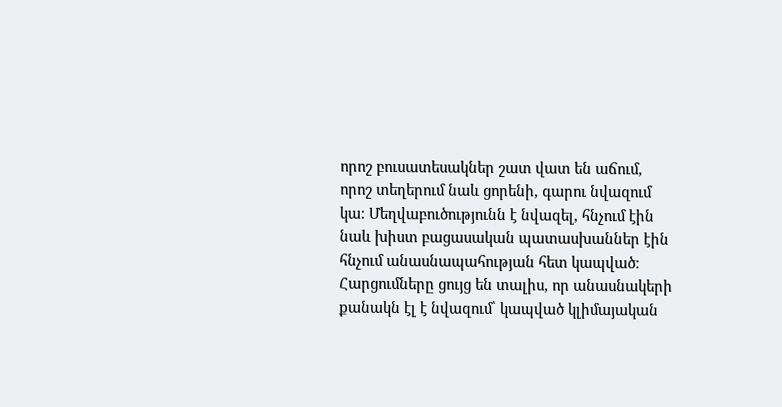որոշ բուսատեսակներ շատ վատ են աճում, որոշ տեղերում նաև ցորենի, գարու նվազում կա։ Մեղվաբուծությունն է նվազել, հնչում էին նաև խիստ բացասական պատասխաններ էին հնչում անասնապահության հետ կապված։ Հարցումները ցույց են տալիս, որ անասնակերի քանակն էլ է նվազում՝ կապված կլիմայական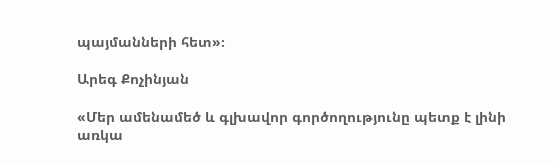պայմանների հետ»։

Արեգ Քոչինյան

«Մեր ամենամեծ և գլխավոր գործողությունը պետք է լինի առկա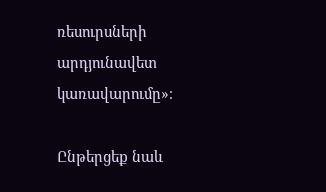ռեսուրսների արդյունավետ կառավարումը»։

Ընթերցեք նաև